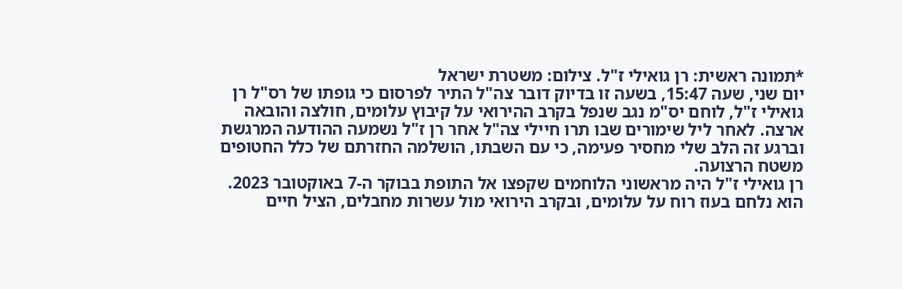*תמונה ראשית: רן גואילי ז"ל. צילום: משטרת ישראל
יום שני, שעה 15:47, בשעה זו בדיוק דובר צה"ל התיר לפרסום כי גופתו של רס"ל רן גואילי ז"ל, לוחם יס"מ נגב שנפל בקרב ההירואי על קיבוץ עלומים, חולצה והובאה ארצה. לאחר ליל שימורים שבו תרו חיילי צה"ל אחר רן ז"ל נשמעה ההודעה המרגשת וברגע זה הלב שלי מחסיר פעימה, כי עם השבתו, הושלמה החזרתם של כלל החטופים משטח הרצועה.
רן גואילי ז"ל היה מראשוני הלוחמים שקפצו אל התופת בבוקר ה-7 באוקטובר 2023. הוא נלחם בעוז רוח על עלומים, ובקרב הירואי מול עשרות מחבלים, הציל חיים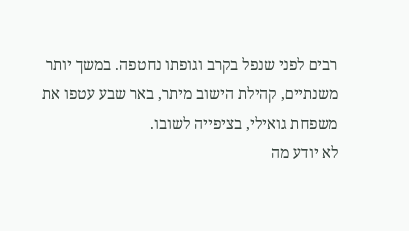רבים לפני שנפל בקרב וגופתו נחטפה. במשך יותר משנתיים, קהילת הישוב מיתר, באר שבע עטפו את משפחת גואילי, בציפייה לשובו.
לא יודע מה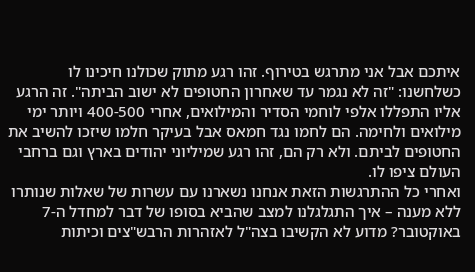איתכם אבל אני מתרגש בטירוף. זהו רגע מתוק שכולנו חיכינו לו כשלחשנו: "זה לא נגמר עד שאחרון החטופים לא ישוב הביתה". זה הרגע אליו התפללו אלפי לוחמי הסדיר והמילואים, אחרי 400-500 ויותר ימי מילואים ולחימה. הם לחמו נגד חמאס אבל בעיקר חלמו שיזכו להשיב את החטופים לביתם. ולא רק הם, זהו רגע שמיליוני יהודים בארץ וגם ברחבי העולם ציפו לו.
ואחרי כל ההתרגשות הזאת אנחנו נשארנו עם עשרות של שאלות שנותרו ללא מענה – איך התגלגלנו למצב שהביא בסופו של דבר למחדל ה-7 באוקטובר? מדוע לא הקשיבו בצה"ל לאזהרות הרבש"צים וכיתות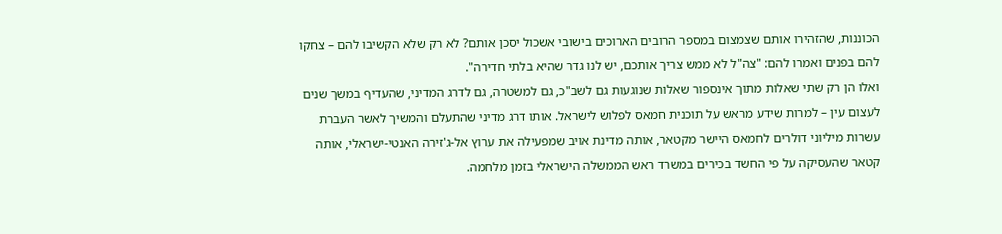הכוננות, שהזהירו אותם שצמצום במספר הרובים הארוכים בישובי אשכול יסכן אותם? לא רק שלא הקשיבו להם – צחקו להם בפנים ואמרו להם: "צה"ל לא ממש צריך אותכם, יש לנו גדר שהיא בלתי חדירה".
ואלו הן רק שתי שאלות מתוך אינספור שאלות שנוגעות גם לשב"כ, גם למשטרה, גם לדרג המדיני, שהעדיף במשך שנים לעצום עין – למרות שידע מראש על תוכנית חמאס לפלוש לישראל. אותו דרג מדיני שהתעלם והמשיך לאשר העברת עשרות מיליוני דולרים לחמאס היישר מקטאר, אותה מדינת אויב שמפעילה את ערוץ אל-ג'זירה האנטי-ישראלי, אותה קטאר שהעסיקה על פי החשד בכירים במשרד ראש הממשלה הישראלי בזמן מלחמה.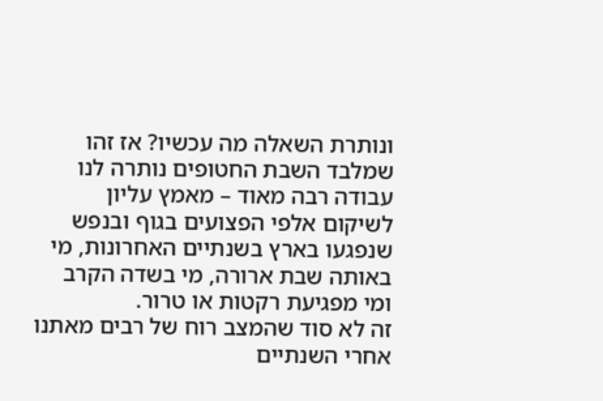ונותרת השאלה מה עכשיו? אז זהו שמלבד השבת החטופים נותרה לנו עבודה רבה מאוד – מאמץ עליון לשיקום אלפי הפצועים בגוף ובנפש שנפגעו בארץ בשנתיים האחרונות, מי באותה שבת ארורה, מי בשדה הקרב ומי מפגיעת רקטות או טרור.
זה לא סוד שהמצב רוח של רבים מאתנו אחרי השנתיים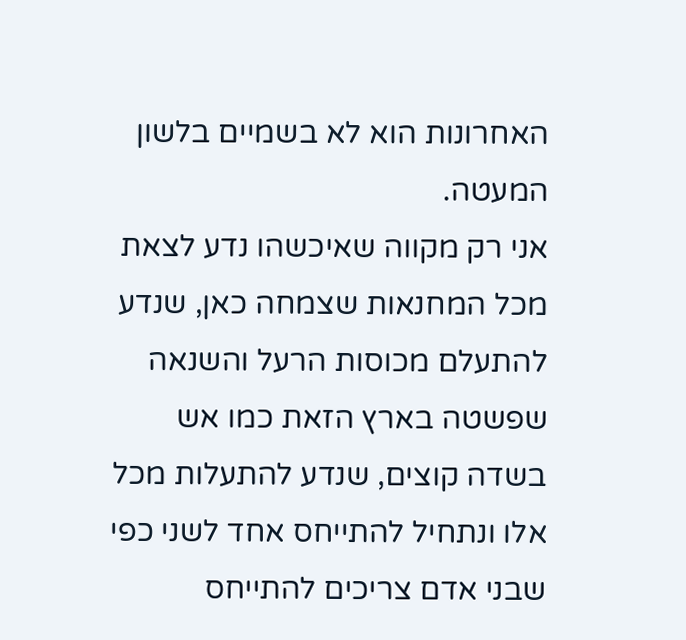האחרונות הוא לא בשמיים בלשון המעטה.
אני רק מקווה שאיכשהו נדע לצאת מכל המחנאות שצמחה כאן, שנדע להתעלם מכוסות הרעל והשנאה שפשטה בארץ הזאת כמו אש בשדה קוצים, שנדע להתעלות מכל אלו ונתחיל להתייחס אחד לשני כפי שבני אדם צריכים להתייחס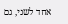אחד לשני, גם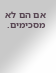אם הם לא מסכימים.